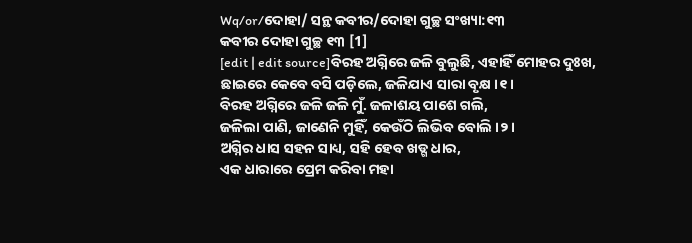Wq/or/ଦୋହା/ ସନ୍ଥ କବୀର/ଦୋହା ଗୁଚ୍ଛ ସଂଖ୍ୟା:୧୩
କବୀର ଦୋହା ଗୁଚ୍ଛ ୧୩ [1]
[edit | edit source]ବିରହ ଅଗ୍ନିରେ ଜଳି ବୁଲୁଛି, ଏହାହିଁ ମୋହର ଦୁଃଖ,
ଛାଇରେ କେବେ ବସି ପଡ଼ିଲେ, ଜଳିଯାଏ ସାରା ବୃକ୍ଷ ।୧।
ବିରହ ଅଗ୍ନିରେ ଜଳି ଜଳି ମୁଁ. ଜଳାଶୟ ପାଶେ ଗଲି,
ଜଳିଲା ପାଣି, ଜାଣେନି ମୁହିଁ, କେଉଁଠି ଲିଭିବ ବୋଲି ।୨।
ଅଗ୍ନିର ଧାସ ସହନ ସାଧ୍ୟ, ସହି ହେବ ଖଡ୍ଗ ଧାର,
ଏକ ଧାରାରେ ପ୍ରେମ କରିବା ମହା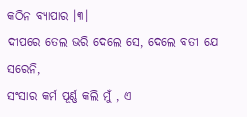କଠିନ ବ୍ୟାପାର ।୩।
ଦୀପରେ ତେଲ ଭରି ଦେଲେ ସେ, ଦେଲେ ବତୀ ଯେ ସରେନି,
ସଂସାର କର୍ମ ପୂର୍ଣ୍ଣ କଲି ମୁଁ , ଏ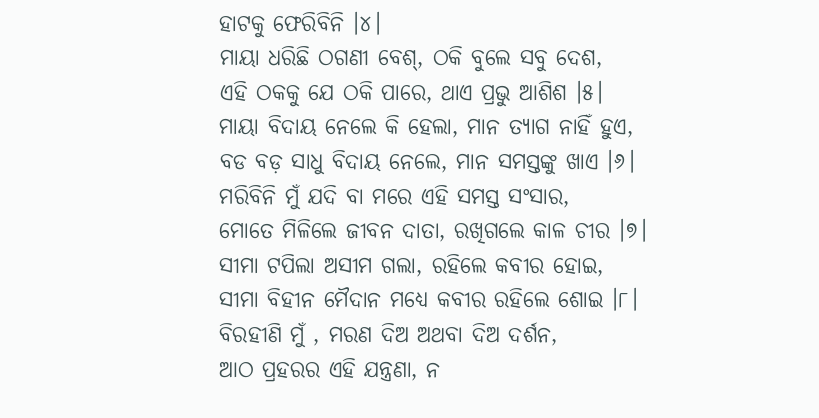ହାଟକୁ ଫେରିବିନି ।୪।
ମାୟା ଧରିଛି ଠଗଣୀ ବେଶ୍, ଠକି ବୁଲେ ସବୁ ଦେଶ,
ଏହି ଠକକୁ ଯେ ଠକି ପାରେ, ଥାଏ ପ୍ରଭୁ ଆଶିଶ ।୫।
ମାୟା ବିଦାୟ ନେଲେ କି ହେଲା, ମାନ ତ୍ୟାଗ ନାହିଁ ହୁଏ,
ବଡ ବଡ଼ ସାଧୁ ବିଦାୟ ନେଲେ, ମାନ ସମସ୍ତଙ୍କୁ ଖାଏ ।୬।
ମରିବିନି ମୁଁ ଯଦି ବା ମରେ ଏହି ସମସ୍ତ ସଂସାର,
ମୋତେ ମିଳିଲେ ଜୀବନ ଦାତା, ରଖିଗଲେ କାଳ ଚୀର ।୭।
ସୀମା ଟପିଲା ଅସୀମ ଗଲା, ରହିଲେ କବୀର ହୋଇ,
ସୀମା ବିହୀନ ମୈଦାନ ମଧ୍ୟେ କବୀର ରହିଲେ ଶୋଇ ।୮।
ବିରହୀଣି ମୁଁ , ମରଣ ଦିଅ ଅଥବା ଦିଅ ଦର୍ଶନ,
ଆଠ ପ୍ରହରର ଏହି ଯନ୍ତ୍ରଣା, ନ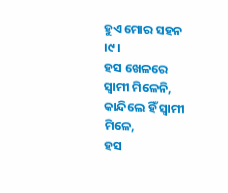ହୁଏ ମୋର ସହନ ।୯।
ହସ ଖେଳରେ ସ୍ଵାମୀ ମିଳେନି, କାନ୍ଦିଲେ ହିଁ ସ୍ଵାମୀ ମିଳେ,
ହସ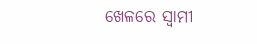ଖେଳରେ ସ୍ଵାମୀ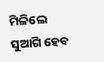ମିଳିଲେ ସୁଆଗି ହେବ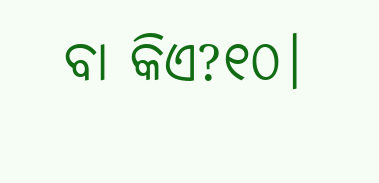ବା କିଏ?୧୦।